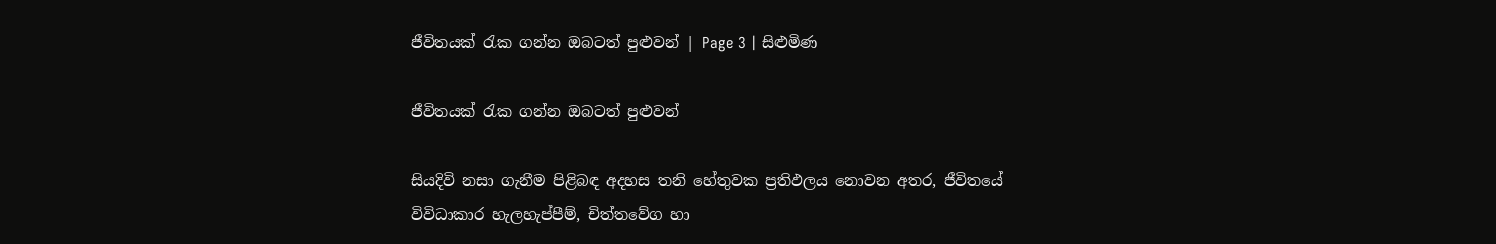ජීවිතයක් රැක ගන්න ඔබටත් පුළුවන් | Page 3 | සිළුමිණ

ජීවිතයක් රැක ගන්න ඔබටත් පුළුවන්

සියදිවි නසා ගැනීම පිළිබඳ අදහස තනි හේතුවක ප්‍රතිඵලය නොවන අතර, ජීවිතයේ විවිධාකාර හැලහැප්පීම්, චිත්තවේග හා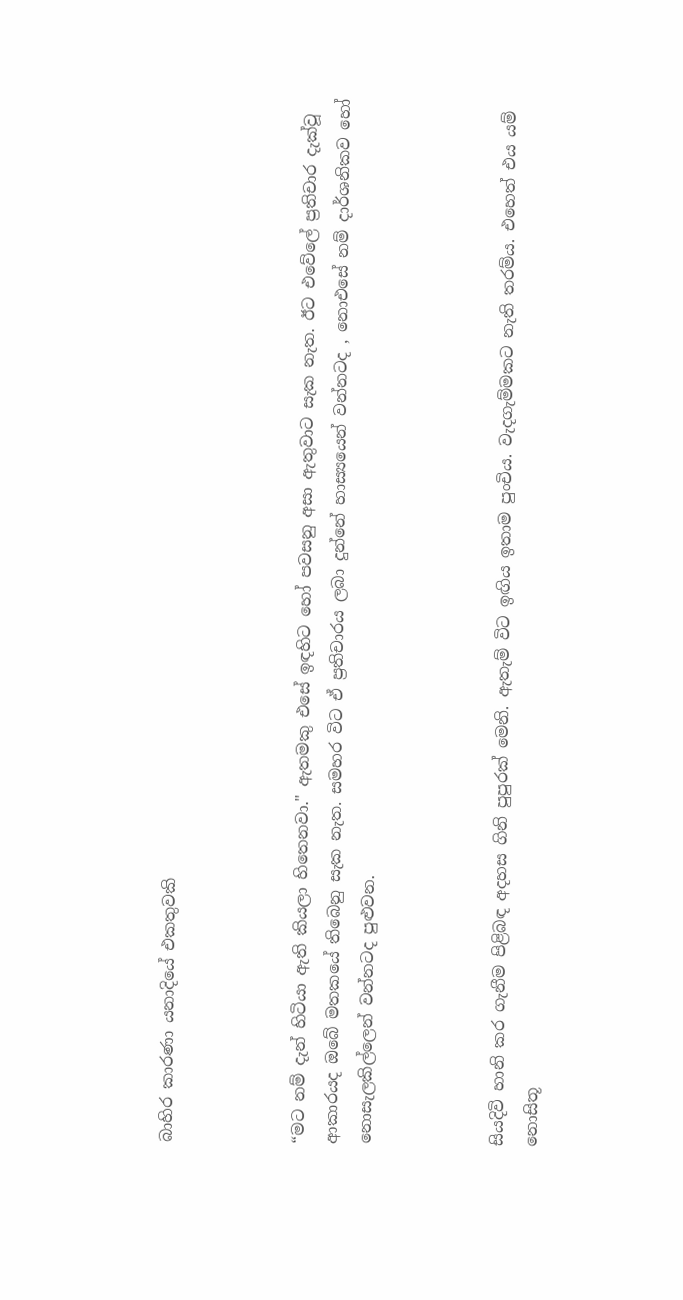බාහිර කාරණා යනාදියේ එකතුවකි



“මට නම් දැන් හිටියා ඇති කියලා හිතෙනවා." ඇතමකු එසේ ඉඳහිට හෝ පවසනු අසා ඇතුවාට සැක නැත. ඊට එවේලේ ප්‍රතිචාර දැක්වූ ආකාරයද ඔබේ මතකයේ තිබෙනු සැක නැත. සමහර විට ඒ ප්‍රතිචාරය ලබා දුන්නේ හාස්‍යයෙන් වන්නටද , නොඑසේ නම් දාර්ශනිකව හෝ නොසැලකිල්ලෙන් වන්නටද පුළුවන.



සියදිවි හානි කර ගැනීම පිළිබඳ අදහස ගිනි පුපුරක් මෙනි. ඇතැම් විට ඉඟිය ඉතාම පුංචිය. වැදගැම්මකට නැති තරම්ය. එහෙත් එය යම් නොසිතූ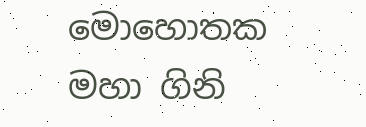මොහොතක මහා ගිනි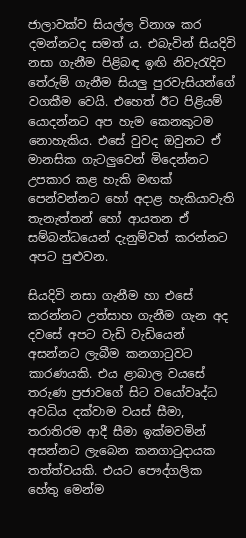ජාලාවක්ව සියල්ල විනාශ කර දමන්නටද සමත් ය. එබැවින් සියදිවි නසා ගැනීම පිළිබඳ ඉඟි නිවැරැදිව තේරුම් ගැනීම සියලු පුරවැසියන්ගේ වගකීම වෙයි. එහෙත් ඊට පිළියම් යොදන්නට අප හැම කෙනකුටම නොහැකිය. එසේ වුවද ඔවුනට ඒ මානසික ගැටලුවෙන් මිදෙන්නට උපකාර කළ හැකි මඟක් පෙන්වන්නට හෝ අදාළ හැකියාවැති තැනැත්තන් හෝ ආයතන ඒ සම්බන්ධයෙන් දැනුම්වත් කරන්නට අපට පුළුවන.

සියදිවි නසා ගැනීම හා එසේ කරන්නට උත්සාහ ගැනීම ගැන අද දවසේ අපට වැඩි වැඩියෙන් අසන්නට ලැබීම කනගාටුවට කාරණයකි. එය ළාබාල වයසේ තරුණ ප්‍රජාවගේ සිට වයෝවෘද්ධ අවධිය දක්වාම වයස් සීමා, තරාතිරම ආදී සීමා ඉක්මවමින් අසන්නට ලැබෙන කනගාටුදායක තත්ත්වයකි. එයට පෞද්ගලික හේතු මෙන්ම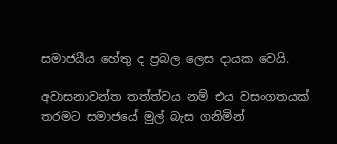සමාජයීය හේතු ද ප්‍රබල ලෙස දායක වෙයි.

අවාසනාවන්ත තත්ත්වය නම් එය වසංගතයක් තරමට සමාජයේ මුල් බැස ගනිමින්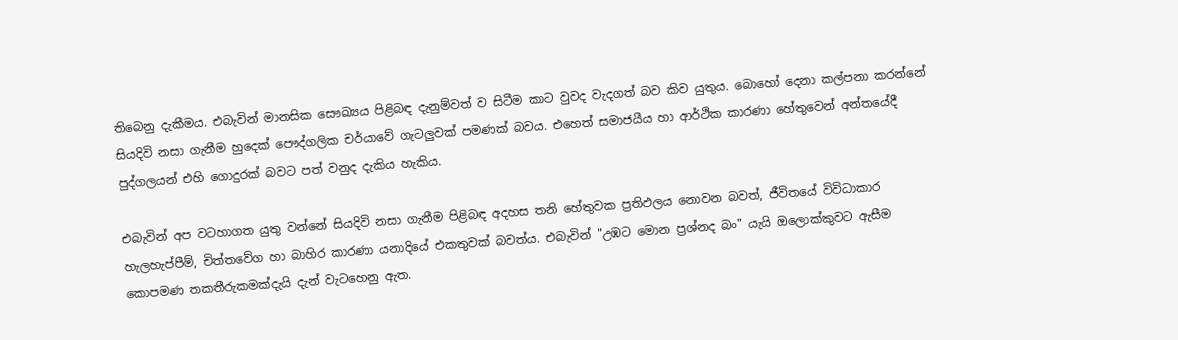තිබෙනු දැකීමය. එබැවින් මානසික සෞඛ්‍යය පිළිබඳ දැනුම්වත් ව සිටීම කාට වුවද වැදගත් බව කිව යුතුය. බොහෝ දෙනා කල්පනා කරන්නේ සියදිවි නසා ගැනීම හුදෙක් පෞද්ගලික චර්යාවේ ගැටලුවක් පමණක් බවය. එහෙත් සමාජයීය හා ආර්ථික කාරණා හේතුවෙන් අන්තයේදී පුද්ගලයන් එහි ගොදුරක් බවට පත් වනුද දැකිය හැකිය.

එබැවින් අප වටහාගත යුතු වන්නේ සියදිවි නසා ගැනීම පිළිබඳ අදහස තනි හේතුවක ප්‍රතිඵලය නොවන බවත්, ජීවිතයේ විවිධාකාර හැලහැප්පීම්, චිත්තවේග හා බාහිර කාරණා යනාදියේ එකතුවක් බවත්ය. එබැවින් "උඹට මොන ප්‍රශ්නද බං" යැයි ඔලොක්කුවට ඇසීම කොපමණ තකතීරුකමක්දැයි දැන් වැටහෙනු ඇත.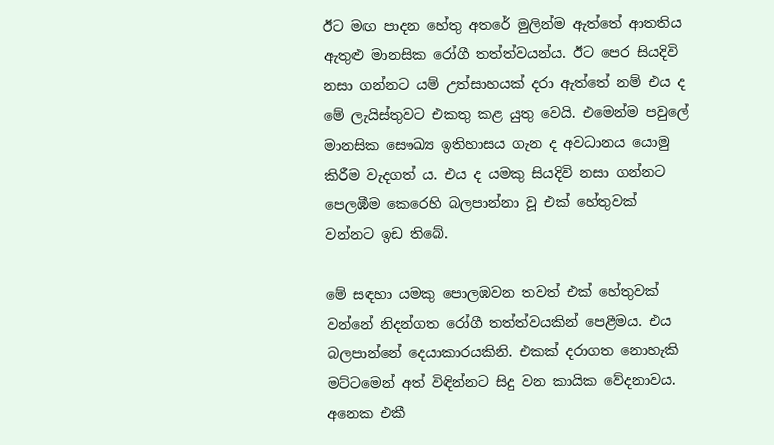ඊට මඟ පාදන හේතු අතරේ මුලින්ම ඇත්තේ ආතතිය ඇතුළු මානසික රෝගී තත්ත්වයන්ය. ඊට පෙර සියදිවි නසා ගන්නට යම් උත්සාහයක් දරා ඇත්තේ නම් එය ද මේ ලැයිස්තුවට එකතු කළ යුතු වෙයි. එමෙන්ම පවුලේ මානසික සෞඛ්‍ය ඉතිහාසය ගැන ද අවධානය යොමු කිරීම වැදගත් ය. එය ද යමකු සියදිවි නසා ගන්නට පෙලඹීම කෙරෙහි බලපාන්නා වූ එක් හේතුවක් වන්නට ඉඩ තිබේ.

මේ සඳහා යමකු පොලඹවන තවත් එක් හේතුවක් වන්නේ නිදන්ගත රෝගී තත්ත්වයකින් පෙළීමය. එය බලපාන්නේ දෙයාකාරයකිනි. එකක් දරාගත නොහැකි මට්ටමෙන් අත් විඳින්නට සිදු වන කායික වේදනාවය. අනෙක එකී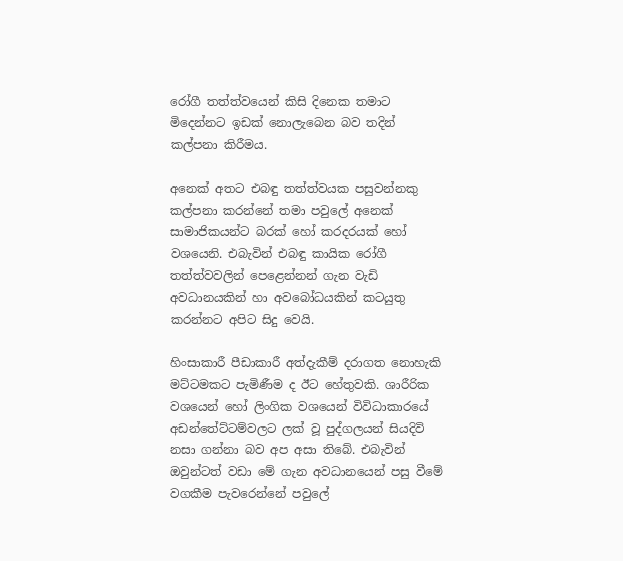රෝගී තත්ත්වයෙන් කිසි දිනෙක තමාට මිදෙන්නට ඉඩක් නොලැබෙන බව තදින් කල්පනා කිරීමය.

අනෙක් අතට එබඳු තත්ත්වයක පසුවන්නකු කල්පනා කරන්නේ තමා පවුලේ අනෙක් සාමාජිකයන්ට බරක් හෝ කරදරයක් හෝ වශයෙනි. එබැවින් එබඳු කායික රෝගී තත්ත්වවලින් පෙළෙන්නන් ගැන වැඩි අවධානයකින් හා අවබෝධයකින් කටයුතු කරන්නට අපිට සිදු වෙයි.

හිංසාකාරී පීඩාකාරී අත්දැකීම් දරාගත නොහැකි මට්ටමකට පැමිණීම ද ඊට හේතුවකි. ශාරීරික වශයෙන් හෝ ලිංගික වශයෙන් විවිධාකාරයේ අඩන්තේට්ටම්වලට ලක් වූ පුද්ගලයන් සියදිවි නසා ගන්නා බව අප අසා තිබේ. එබැවින් ඔවුන්ටත් වඩා මේ ගැන අවධානයෙන් පසු වීමේ වගකීම පැවරෙන්නේ පවුලේ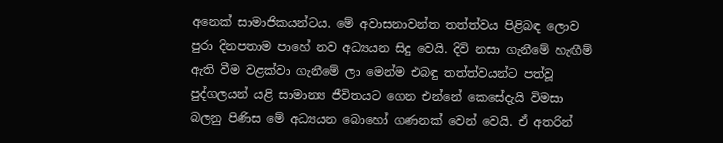අනෙක් සාමාජිකයන්ටය. මේ අවාසනාවන්ත තත්ත්වය පිළිබඳ ලොව පුරා දිනපතාම පාහේ නව අධ්‍යයන සිදු වෙයි. දිවි නසා ගැනීමේ හැඟීම් ඇති වීම වළක්වා ගැනීමේ ලා මෙන්ම එබඳු තත්ත්වයන්ට පත්වූ පුද්ගලයන් යළි සාමාන්‍ය ජීවිතයට ගෙන එන්නේ කෙසේදැයි විමසා බලනු පිණිස මේ අධ්‍යයන බොහෝ ගණනක් වෙන් වෙයි. ඒ අතරින්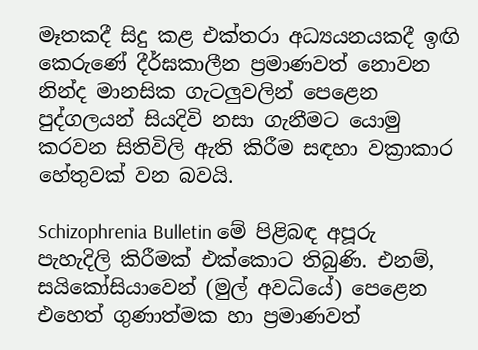මෑතකදී සිදු කළ එක්තරා අධ්‍යයනයකදී ඉඟි කෙරුණේ දීර්ඝකාලීන ප්‍රමාණවත් නොවන නින්ද මානසික ගැටලුවලින් පෙළෙන පුද්ගලයන් සියදිවි නසා ගැනීමට යොමු කරවන සිතිවිලි ඇති කිරීම සඳහා වක්‍රාකාර හේතුවක් වන බවයි.

Schizophrenia Bulletin මේ පිළිබඳ අපූරු පැහැදිලි කිරීමක් එක්කොට තිබුණි. එනම්, සයිකෝසියාවෙන් (මුල් අවධියේ) පෙළෙන එහෙත් ගුණාත්මක හා ප්‍රමාණවත්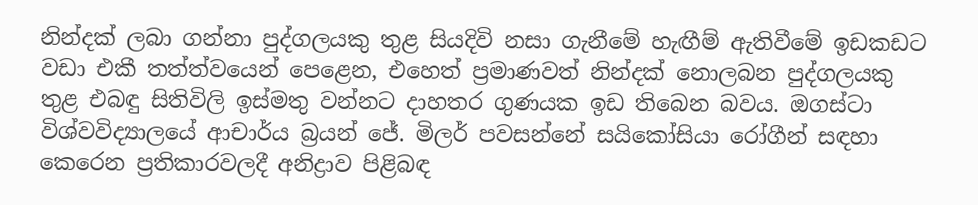නින්දක් ලබා ගන්නා පුද්ගලයකු තුළ සියදිවි නසා ගැනීමේ හැඟීම් ඇතිවීමේ ඉඩකඩට වඩා එකී තත්ත්වයෙන් පෙළෙන, එහෙත් ප්‍රමාණවත් නින්දක් නොලබන පුද්ගලයකු තුළ එබඳු සිතිවිලි ඉස්මතු වන්නට දාහතර ගුණයක ඉඩ තිබෙන බවය. ඔගස්ටා විශ්වවිද්‍යාලයේ ආචාර්ය බ්‍රයන් ජේ. මිලර් පවසන්නේ සයිකෝසියා රෝගීන් සඳහා කෙරෙන ප්‍රතිකාරවලදී අනිද්‍රාව පිළිබඳ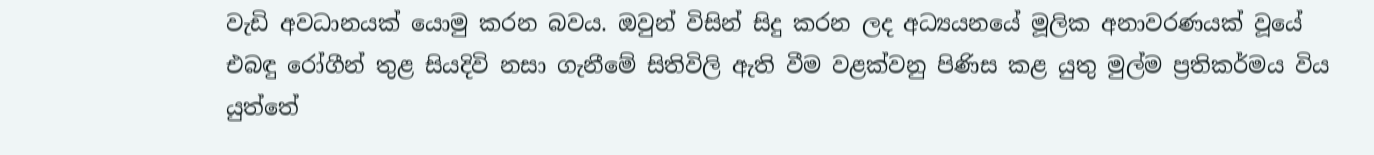වැඩි අවධානයක් යොමු කරන බවය. ඔවුන් විසින් සිදු කරන ලද අධ්‍යයනයේ මූලික අනාවරණයක් වූයේ එබඳු රෝගීන් තුළ සියදිවි නසා ගැනීමේ සිතිවිලි ඇති වීම වළක්වනු පිණිස කළ යුතු මුල්ම ප්‍රතිකර්මය විය යුත්තේ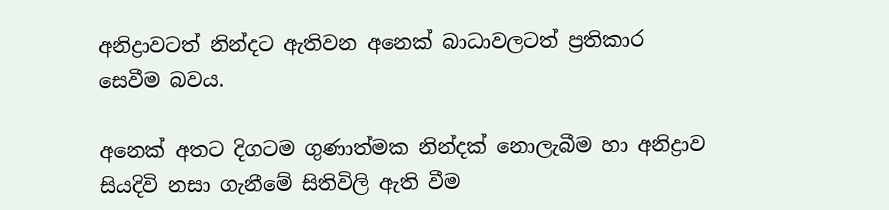අනිද්‍රාවටත් නින්දට ඇතිවන අනෙක් බාධාවලටත් ප්‍රතිකාර සෙවීම බවය.

අනෙක් අතට දිගටම ගුණාත්මක නින්දක් නොලැබීම හා අනිද්‍රාව සියදිවි නසා ගැනීමේ සිතිවිලි ඇති වීම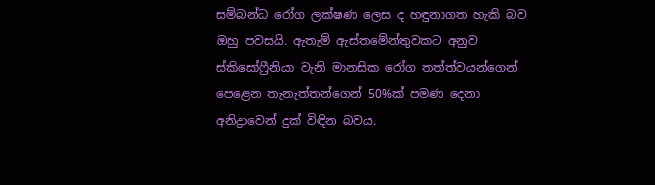සම්බන්ධ රෝග ලක්ෂණ ලෙස ද හඳුනාගත හැකි බව ඔහු පවසයි. ඇතැම් ඇස්තමේන්තුවකට අනුව ස්කිසෝෆ්‍රීනියා වැනි මානසික රෝග තත්ත්වයන්ගෙන් පෙළෙන තැනැත්තන්ගෙන් 50%ක් පමණ දෙනා අනිද්‍රාවෙන් දුක් විඳින බවය.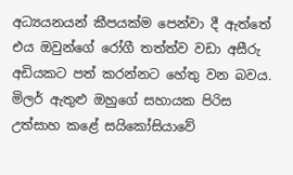අධ්‍යයනයන් කීපයක්ම පෙන්වා දී ඇත්තේ එය ඔවුන්ගේ රෝගී තත්ත්ව වඩා අසීරු අඩියකට පත් කරන්නට හේතු වන බවය. මිලර් ඇතුළු ඔහුගේ සහායක පිරිස උත්සාහ කළේ සයිකෝසියාවේ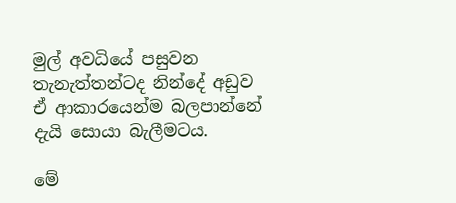මුල් අවධියේ පසුවන තැනැත්තන්ටද නින්දේ අඩුව ඒ ආකාරයෙන්ම බලපාන්නේ දැයි සොයා බැලීමටය.

මේ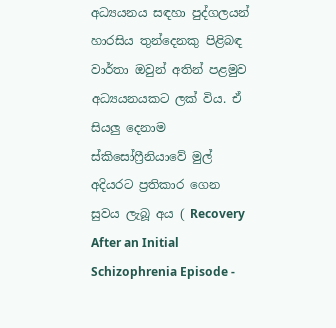අධ්‍යයනය සඳහා පුද්ගලයන් හාරසිය තුන්දෙනකු පිළිබඳ වාර්තා ඔවුන් අතින් පළමුව අධ්‍යයනයකට ලක් විය. ඒ සියලු දෙනාම ස්කිසෝෆ්‍රීනියාවේ මුල් අදියරට ප්‍රතිකාර ගෙන සුවය ලැබූ අය ( Recovery After an Initial Schizophrenia Episode -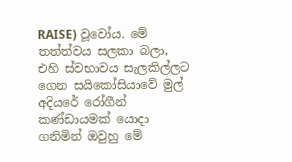RAISE) වූවෝය. මේ තත්ත්වය සලකා බලා, එහි ස්වභාවය සැලකිල්ලට ගෙන සයිකෝසියාවේ මුල් අදියරේ රෝගීන් කණ්ඩායමක් යොදා ගනිමින් ඔවුහු මේ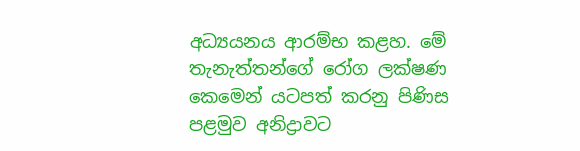අධ්‍යයනය ආරම්භ කළහ. මේ තැනැත්තන්ගේ රෝග ලක්ෂණ කෙමෙන් යටපත් කරනු පිණිස පළමුව අනිද්‍රාවට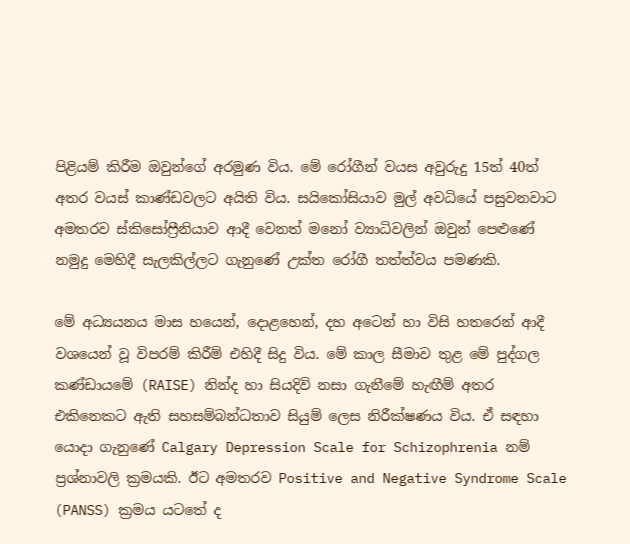පිළියම් කිරීම ඔවුන්ගේ අරමුණ විය. මේ රෝගීන් වයස අවුරුදු 15ත් 40ත් අතර වයස් කාණ්ඩවලට අයිති විය. සයිකෝසියාව මුල් අවධියේ පසුවනවාට අමතරව ස්කිසෝෆ්‍රීනියාව ආදී වෙනත් මනෝ ව්‍යාධිවලින් ඔවුන් පෙළුණේ නමුදු මෙහිදී සැලකිල්ලට ගැනුණේ උක්ත රෝගී තත්ත්වය පමණකි.

මේ අධ්‍යයනය මාස හයෙන්, දොළහෙන්, දහ අටෙන් හා විසි හතරෙන් ආදී වශයෙන් වූ විපරම් කිරීම් එහිදී සිදු විය. මේ කාල සීමාව තුළ මේ පුද්ගල කණ්ඩායමේ (RAISE) නින්ද හා සියදිවි නසා ගැනීමේ හැඟීම් අතර එකිනෙකට ඇති සහසම්බන්ධතාව සියුම් ලෙස නිරීක්ෂණය විය. ඒ සඳහා යොදා ගැනුණේ Calgary Depression Scale for Schizophrenia නම් ප්‍රශ්නාවලි ක්‍රමයකි. ඊට අමතරව Positive and Negative Syndrome Scale (PANSS) ක්‍රමය යටතේ ද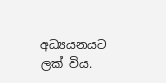අධ්‍යයනයට ලක් විය.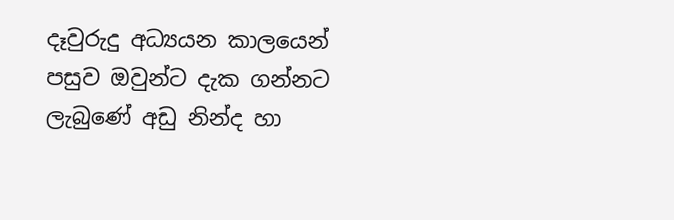දෑවුරුදු අධ්‍යයන කාලයෙන් පසුව ඔවුන්ට දැක ගන්නට ලැබුණේ අඩු නින්ද හා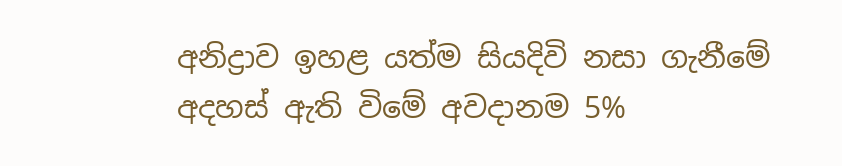අනිද්‍රාව ඉහළ යත්ම සියදිවි නසා ගැනීමේ අදහස් ඇති විමේ අවදානම 5%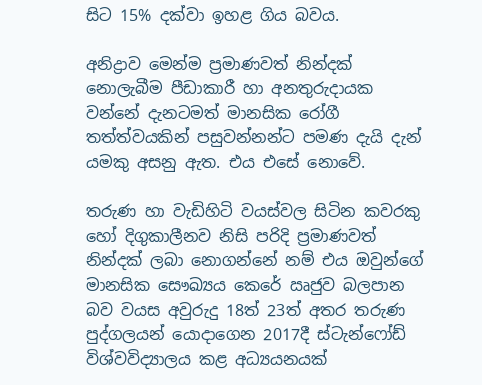සිට 15% දක්වා ඉහළ ගිය බවය.

අනිද්‍රාව මෙන්ම ප්‍රමාණවත් නින්දක් නොලැබීම පීඩාකාරී හා අනතුරුදායක වන්නේ දැනටමත් මානසික රෝගී තත්ත්වයකින් පසුවන්නන්ට පමණ දැයි දැන් යමකු අසනු ඇත. එය එසේ නොවේ.

තරුණ හා වැඩිහිටි වයස්වල සිටින කවරකු හෝ දිගුකාලීනව නිසි පරිදි ප්‍රමාණවත් නින්දක් ලබා නොගන්නේ නම් එය ඔවුන්ගේ මානසික සෞඛ්‍යය කෙරේ ඍජුව බලපාන බව වයස අවුරුදු 18ත් 23ත් අතර තරුණ පුද්ගලයන් යොදාගෙන 2017දී ස්ටැන්ෆෝඩ් විශ්වවිද්‍යාලය කළ අධ්‍යයනයක්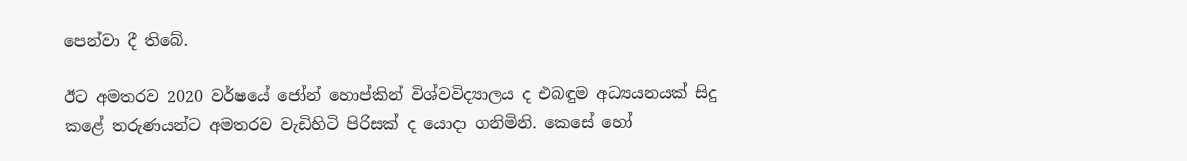පෙන්වා දී තිබේ.

ඊට අමතරව 2020 වර්ෂයේ ජෝන් හොප්කින් විශ්වවිද්‍යාලය ද එබඳුම අධ්‍යයනයක් සිදු කළේ තරුණයන්ට අමතරව වැඩිහිටි පිරිසක් ද යොදා ගනිමිනි. කෙසේ හෝ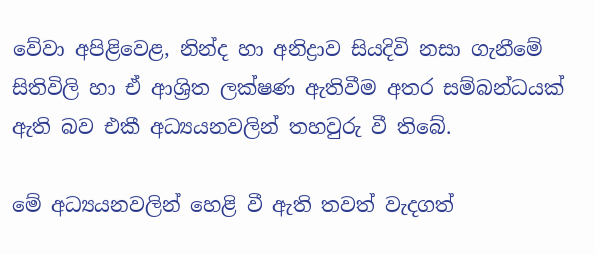වේවා අපිළිවෙළ, නින්ද හා අනිද්‍රාව සියදිවි නසා ගැනීමේ සිතිවිලි හා ඒ ආශ්‍රිත ලක්ෂණ ඇතිවීම අතර සම්බන්ධයක් ඇති බව එකී අධ්‍යයනවලින් තහවුරු වී තිබේ.

මේ අධ්‍යයනවලින් හෙළි වී ඇති තවත් වැදගත්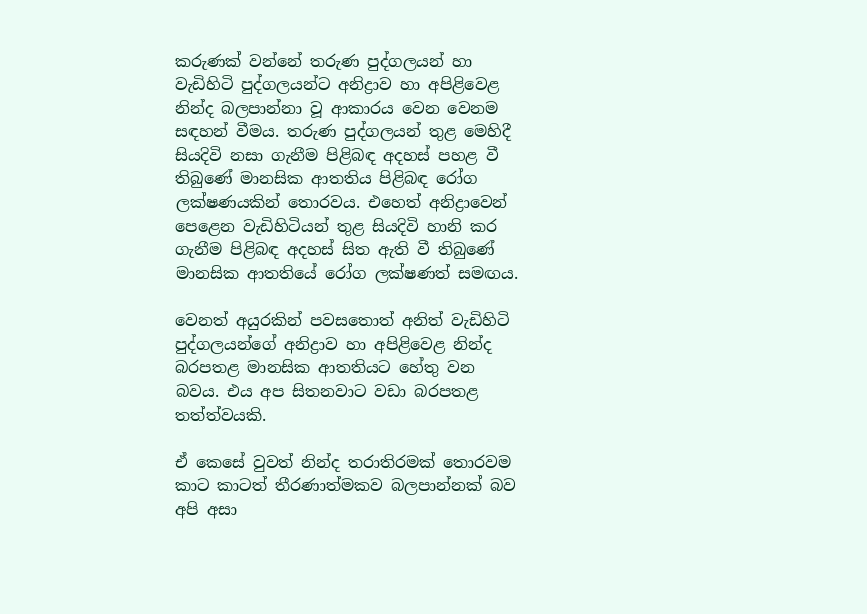කරුණක් වන්නේ තරුණ පුද්ගලයන් හා වැඩිහිටි පුද්ගලයන්ට අනිද්‍රාව හා අපිළිවෙළ නින්ද බලපාන්නා වූ ආකාරය වෙන වෙනම සඳහන් වීමය. තරුණ පුද්ගලයන් තුළ මෙහිදී සියදිවි නසා ගැනීම පිළිබඳ අදහස් පහළ වී තිබුණේ මානසික ආතතිය පිළිබඳ රෝග ලක්ෂණයකින් තොරවය. එහෙත් අනිද්‍රාවෙන් පෙළෙන වැඩිහිටියන් තුළ සියදිවි හානි කර ගැනීම පිළිබඳ අදහස් සිත ඇති වී තිබුණේ මානසික ආතතියේ රෝග ලක්ෂණත් සමඟය.

වෙනත් අයුරකින් පවසතොත් අනිත් වැඩිහිටි පුද්ගලයන්ගේ අනිද්‍රාව හා අපිළිවෙළ නින්ද බරපතළ මානසික ආතතියට හේතු වන බවය. එය අප සිතනවාට වඩා බරපතළ තත්ත්වයකි.

ඒ කෙසේ වුවත් නින්ද තරාතිරමක් තොරවම කාට කාටත් තීරණාත්මකව බලපාන්නක් බව අපි අසා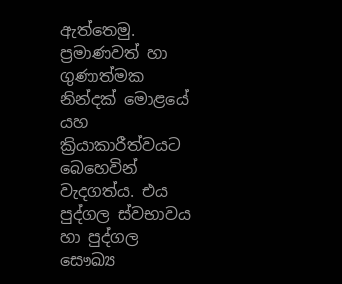ඇත්තෙමු. ප්‍රමාණවත් හා ගුණාත්මක නින්දක් මොළයේ යහ ක්‍රියාකාරීත්වයට බෙහෙවින් වැදගත්ය. එය පුද්ගල ස්වභාවය හා පුද්ගල සෞඛ්‍ය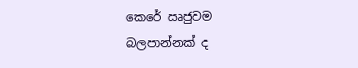කෙරේ ඍජුවම බලපාන්නක් ද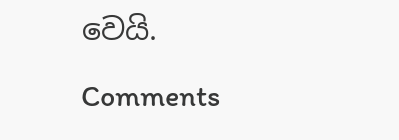වෙයි.

Comments